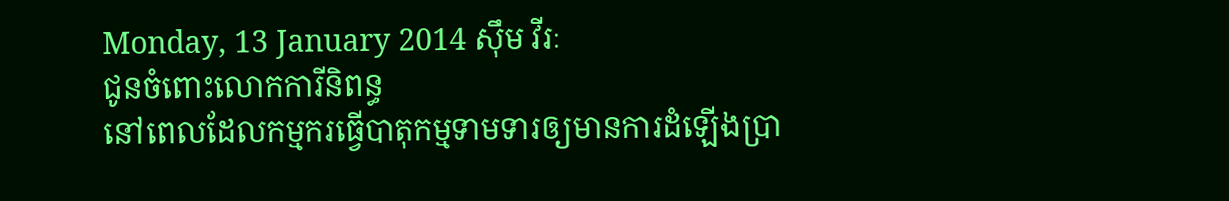Monday, 13 January 2014 ស៊ឹម វីរៈ
ជូនចំពោះលោកការីនិពន្ធ
នៅពេលដែលកម្មករធ្វើបាតុកម្មទាមទារឲ្យមានការដំឡើងប្រា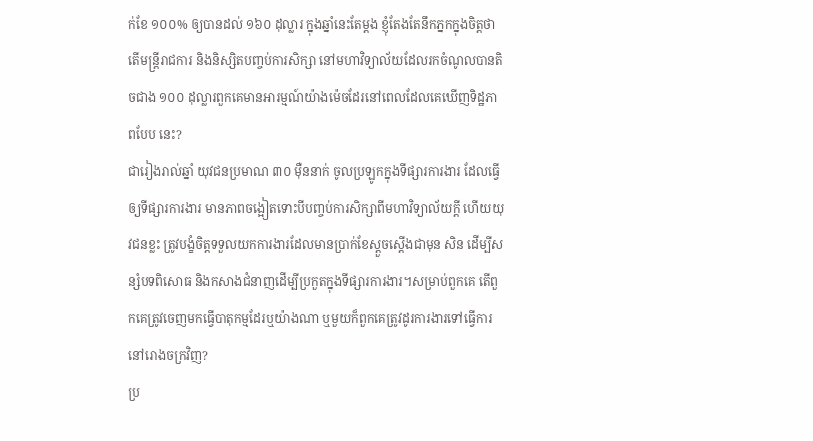ក់ខែ ១០០% ឲ្យបានដល់ ១៦០ ដុល្លារ ក្នុងឆ្នាំនេះតែម្តង ខ្ញុំតែងតែនឹកភ្នកក្នុងចិត្តថា តើមន្ត្រីរាជការ និងនិស្សិតបញ្ចប់ការសិក្សា នៅមហាវិទ្យាល័យដែលរកចំណូលបានតិចជាង ១០០ ដុល្លារពួកគេមានអារម្មណ៍យ៉ាងម៉េចដែរនៅពេលដែលគេឃើញទិដ្ឋភាពបែប នេះ?
ជារៀងរាល់ឆ្នាំ យុវជនប្រមាណ ៣០ ម៉ឺននាក់ ចូលប្រឡូកក្នុងទីផ្សារការងារ ដែលធ្វើឲ្យទីផ្សារការងារ មានភាពចង្អៀតទោះបីបញ្ចប់ការសិក្សាពីមហាវិទ្យាល័យក្តី ហើយយុវជនខ្លះ ត្រូវបង្ខំចិត្តទទួលយកការងារដែលមានប្រាក់ខែស្តួចស្តើងជាមុន សិន ដើម្បីសន្សំបទពិសោធ និងកសាងជំនាញដើម្បីប្រកួតក្នុងទីផ្សារការងារ។សម្រាប់ពួកគេ តើពួកគេត្រូវចេញមកធ្វើបាតុកម្មដែរឬយ៉ាងណា ឬមួយក៏ពួកគេត្រូវដូរការងារទៅធ្វើការនៅរោងចក្រវិញ?
ប្រ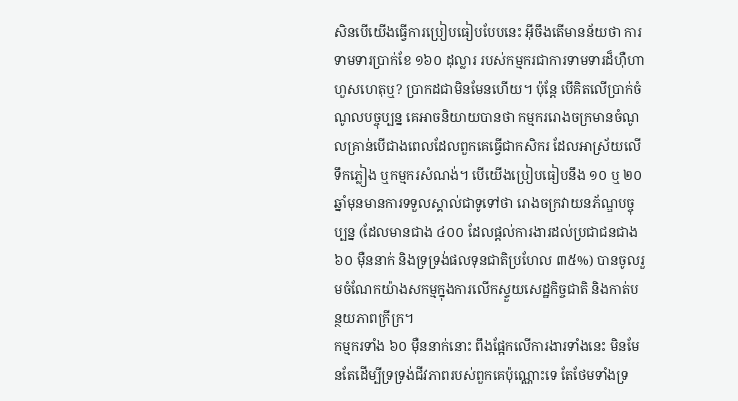សិនបើយើងធ្វើការប្រៀបធៀបបែបនេះ អ៊ីចឹងតើមានន័យថា ការទាមទារប្រាក់ខែ ១៦០ ដុល្លារ របស់កម្មករជាការទាមទារដ៏ហ៊ឺហាហួសហេតុឬ? ប្រាកដជាមិនមែនហើយ។ ប៉ុន្តែ បើគិតលើប្រាក់ចំណូលបច្ចុប្បន្ន គេអាចនិយាយបានថា កម្មកររោងចក្រមានចំណូលគ្រាន់បើជាងពេលដែលពួកគេធ្វើជាកសិករ ដែលអាស្រ័យលើទឹកភ្លៀង ឬកម្មករសំណង់។ បើយើងប្រៀបធៀបនឹង ១០ ឬ ២០ ឆ្នាំមុនមានការទទួលស្គាល់ជាទូទៅថា រោងចក្រវាយនភ័ណ្ឌបច្ចុប្បន្ន (ដែលមានជាង ៤០០ ដែលផ្តល់ការងារដល់ប្រជាជនជាង ៦០ ម៉ឺននាក់ និងទ្រទ្រង់ផលទុនជាតិប្រហែល ៣៥%) បានចូលរួមចំណែកយ៉ាងសកម្មក្នុងការលើកស្ទួយសេដ្ឋកិច្ចជាតិ និងកាត់បន្ថយភាពក្រីក្រ។
កម្មករទាំង ៦០ ម៉ឺននាក់នោះ ពឹងផ្អែកលើការងារទាំងនេះ មិនមែនតែដើម្បីទ្រទ្រង់ជីវភាពរបស់ពួកគេប៉ុណ្ណោះទេ តែថែមទាំងទ្រ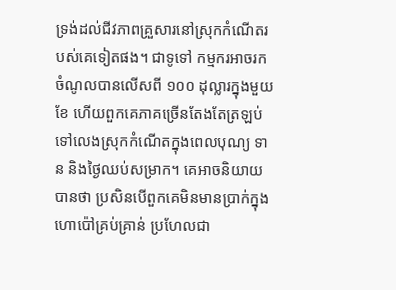ទ្រង់ដល់ជីវភាពគ្រួសារនៅស្រុកកំណើតរបស់គេទៀតផង។ ជាទូទៅ កម្មករអាចរកចំណូលបានលើសពី ១០០ ដុល្លារក្នុងមួយខែ ហើយពួកគេភាគច្រើនតែងតែត្រឡប់ទៅលេងស្រុកកំណើតក្នុងពេលបុណ្យ ទាន និងថ្ងៃឈប់សម្រាក។ គេអាចនិយាយបានថា ប្រសិនបើពួកគេមិនមានប្រាក់ក្នុងហោប៉ៅគ្រប់គ្រាន់ ប្រហែលជា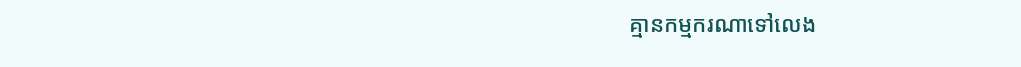គ្មានកម្មករណាទៅលេង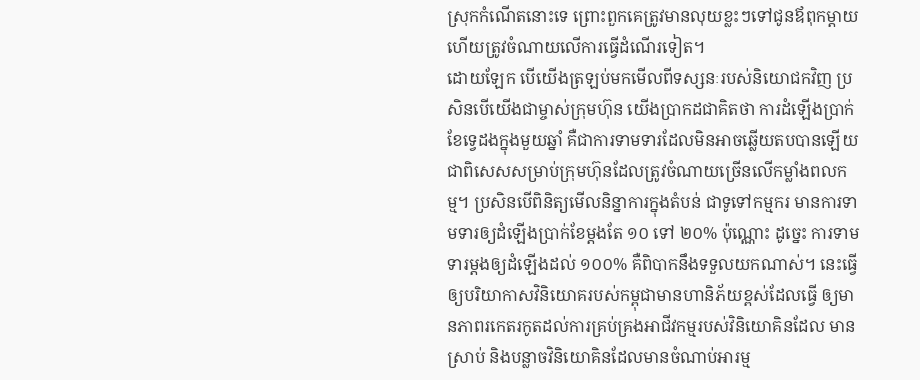ស្រុកកំណើតនោះទេ ព្រោះពួកគេត្រូវមានលុយខ្លះៗទៅជូនឪពុកម្តាយ ហើយត្រូវចំណាយលើការធ្វើដំណើរទៀត។
ដោយឡែក បើយើងត្រឡប់មកមើលពីទស្សនៈរបស់និយោជកវិញ ប្រសិនបើយើងជាម្ចាស់ក្រុមហ៊ុន យើងប្រាកដជាគិតថា ការដំឡើងប្រាក់ខែទ្វេដងក្នុងមួយឆ្នាំ គឺជាការទាមទារដែលមិនអាចឆ្លើយតបបានឡើយ ជាពិសេសសម្រាប់ក្រុមហ៊ុនដែលត្រូវចំណាយច្រើនលើកម្លាំងពលកម្ម។ ប្រសិនបើពិនិត្យមើលនិន្នាការក្នុងតំបន់ ជាទូទៅកម្មករ មានការទាមទារឲ្យដំឡើងប្រាក់ខែម្តងតែ ១០ ទៅ ២០% ប៉ុណ្ណោះ ដូច្នេះ ការទាមទារម្តងឲ្យដំឡើងដល់ ១០០% គឺពិបាកនឹងទទួលយកណាស់។ នេះធ្វើឲ្យបរិយាកាសវិនិយោគរបស់កម្ពុជាមានហានិភ័យខ្ពស់ដែលធ្វើ ឲ្យមានភាពរកេតរកូតដល់ការគ្រប់គ្រងអាជីវកម្មរបស់វិនិយោគិនដែល មានស្រាប់ និងបន្លាចវិនិយោគិនដែលមានចំណាប់អារម្ម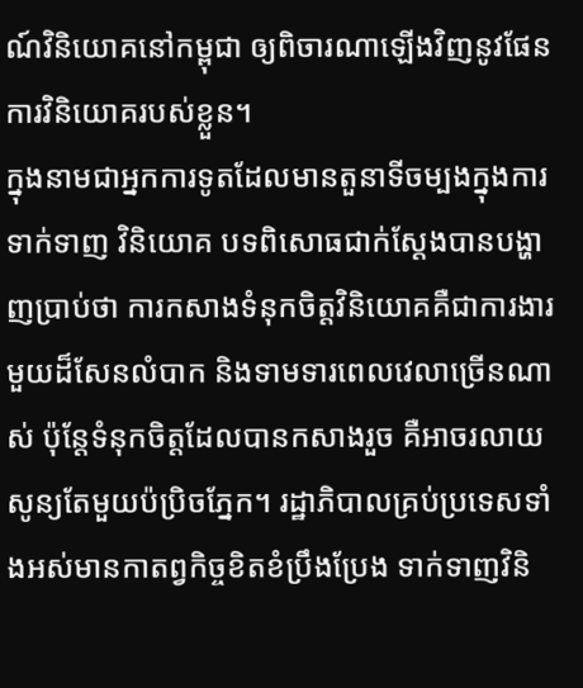ណ៍វិនិយោគនៅកម្ពុជា ឲ្យពិចារណាឡើងវិញនូវផែនការវិនិយោគរបស់ខ្លួន។
ក្នុងនាមជាអ្នកការទូតដែលមានតួនាទីចម្បងក្នុងការទាក់ទាញ វិនិយោគ បទពិសោធជាក់ស្តែងបានបង្ហាញប្រាប់ថា ការកសាងទំនុកចិត្តវិនិយោគគឺជាការងារមួយដ៏សែនលំបាក និងទាមទារពេលវេលាច្រើនណាស់ ប៉ុន្តែទំនុកចិត្តដែលបានកសាងរួច គឺអាចរលាយសូន្យតែមួយប៉ប្រិចភ្នែក។ រដ្ឋាភិបាលគ្រប់ប្រទេសទាំងអស់មានកាតព្វកិច្ចខិតខំប្រឹងប្រែង ទាក់ទាញវិនិ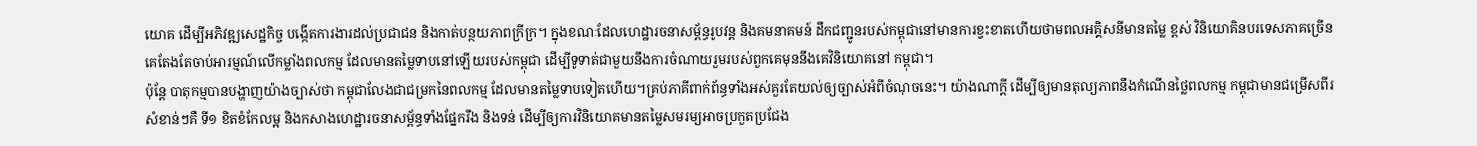យោគ ដើម្បីអភិវឌ្ឍសេដ្ឋកិច្ច បង្កើតការងារដល់ប្រជាជន និងកាត់បន្ថយភាពក្រីក្រ។ ក្នុងខណៈដែលហេដ្ឋារចនាសម្ព័ន្ធរូបវន្ត និងគមនាគមន៍ ដឹកជញ្ជូនរបស់កម្ពុជានៅមានការខ្វះខាតហើយថាមពលអគ្គិសនីមានតម្លៃ ខ្ពស់ វិនិយោគិនបរទេសភាគច្រើនគេតែងតែចាប់អារម្មណ៍លើកម្លាំងពលកម្ម ដែលមានតម្លៃទាបនៅឡើយរបស់កម្ពុជា ដើម្បីទូទាត់ជាមួយនឹងការចំណាយរួមរបស់ពួកគេមុននឹងគេវិនិយោគនៅ កម្ពុជា។
ប៉ុន្តែ បាតុកម្មបានបង្ហាញយ៉ាងច្បាស់ថា កម្ពុជាលែងជាជម្រកនៃពលកម្ម ដែលមានតម្លៃទាបទៀតហើយ។គ្រប់ភាគីពាក់ព័ន្ធទាំងអស់គួរតែយល់ឲ្យច្បាស់អំពីចំណុចនេះ។ យ៉ាងណាក្តី ដើម្បីឲ្យមានតុល្យភាពនឹងកំណើនថ្លៃពលកម្ម កម្ពុជាមានជម្រើសពីរសំខាន់ៗគឺ ទី១ ខិតខំកែលម្អ និងកសាងហេដ្ឋារចនាសម្ព័ន្ធទាំងផ្នែករឹង និងទន់ ដើម្បីឲ្យការវិនិយោគមានតម្លៃសមរម្យអាចប្រកួតប្រជែង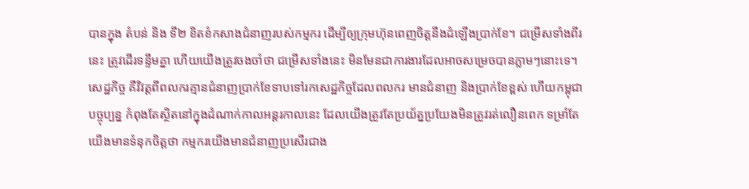បានក្នុង តំបន់ និង ទី២ ខិតខំកសាងជំនាញរបស់កម្មករ ដើម្បីឲ្យក្រុមហ៊ុនពេញចិត្តនឹងដំឡើងប្រាក់ខែ។ ជម្រើសទាំងពីរនេះ ត្រូវដើរទន្ទឹមគ្នា ហើយយើងត្រូវចងចាំថា ជម្រើសទាំងនេះ មិនមែនជាការងារដែលអាចសម្រេចបានភ្លាមៗនោះទេ។
សេដ្ឋកិច្ច គឺវិវត្តពីពលករគ្មានជំនាញប្រាក់ខែទាបទៅរកសេដ្ឋកិច្ចដែលពលករ មានជំនាញ និងប្រាក់ខែខ្ពស់ ហើយកម្ពុជាបច្ចុប្បន្ន កំពុងតែស្ថិតនៅក្នុងដំណាក់កាលអន្តរកាលនេះ ដែលយើងត្រូវតែប្រយ័ត្នប្រយែងមិនត្រូវរត់លឿនពេក ទម្រាំតែយើងមានទំនុកចិត្តថា កម្មករយើងមានជំនាញប្រសើរជាង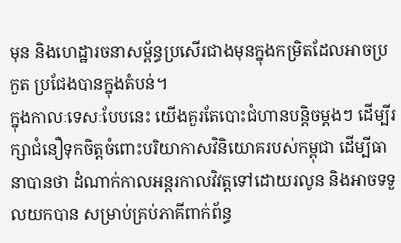មុន និងហេដ្ឋារចនាសម្ព័ន្ធប្រសើរជាងមុនក្នុងកម្រិតដែលអាចប្រកួត ប្រជែងបានក្នុងតំបន់។
ក្នុងកាលៈទេសៈបែបនេះ យើងគួរតែបោះជំហានបន្តិចម្តងៗ ដើម្បីរក្សាជំនឿទុកចិត្តចំពោះបរិយាកាសវិនិយោគរបស់កម្ពុជា ដើម្បីធានាបានថា ដំណាក់កាលអន្តរកាលវិវត្តទៅដោយរលូន និងអាចទទួលយកបាន សម្រាប់គ្រប់ភាគីពាក់ព័ន្ធ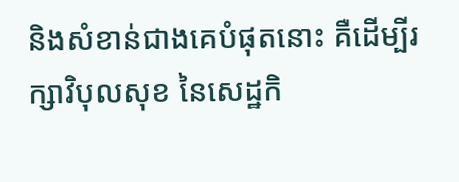និងសំខាន់ជាងគេបំផុតនោះ គឺដើម្បីរក្សាវិបុលសុខ នៃសេដ្ឋកិ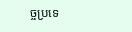ច្ចប្រទេ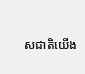សជាតិយើង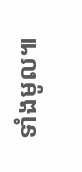ទាំងមូល៕